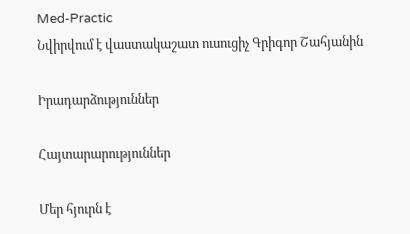Med-Practic
Նվիրվում է վաստակաշատ ուսուցիչ Գրիգոր Շահյանին

Իրադարձություններ

Հայտարարություններ

Մեր հյուրն է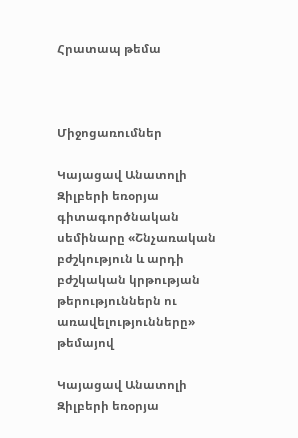Հրատապ թեմա



Միջոցառումներ

Կայացավ Անատոլի Զիլբերի եռօրյա գիտագործնական սեմինարը «Շնչառական բժշկություն և արդի բժշկական կրթության թերություններն ու առավելությունները» թեմայով

Կայացավ Անատոլի Զիլբերի եռօրյա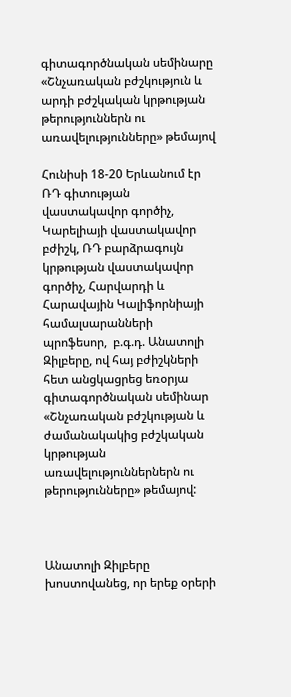գիտագործնական սեմինարը «Շնչառական բժշկություն և արդի բժշկական կրթության թերություններն ու առավելությունները» թեմայով

Հունիսի 18-20 Երևանում էր ՌԴ գիտության վաստակավոր գործիչ, Կարելիայի վաստակավոր բժիշկ, ՌԴ բարձրագույն կրթության վաստակավոր գործիչ, Հարվարդի և Հարավային Կալիֆորնիայի համալսարանների պրոֆեսոր,  բ.գ.դ. Անատոլի Զիլբերը, ով հայ բժիշկների հետ անցկացրեց եռօրյա գիտագործնական սեմինար «Շնչառական բժշկության և ժամանակակից բժշկական կրթության առավելություններներն ու թերությունները» թեմայով:



Անատոլի Զիլբերը խոստովանեց, որ երեք օրերի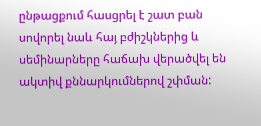ընթացքում հասցրել է շատ բան սովորել նաև հայ բժիշկներից և սեմինարները հաճախ վերածվել են ակտիվ քննարկումներով շփման: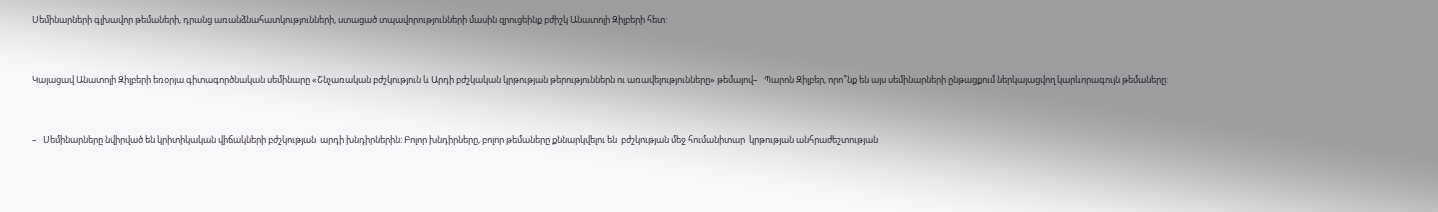Սեմինարների գլխավոր թեմաների, դրանց առանձնահատկությունների, ստացած տպավորությունների մասին զրուցեինք բժիշկ Անատոլի Զիլբերի հետ:


Կայացավ Անատոլի Զիլբերի եռօրյա գիտագործնական սեմինարը «Շնչառական բժշկություն և Արդի բժշկական կրթության թերություններն ու առավելությունները» թեմայով–   Պարոն Զիլբեր, որո՞նք են այս սեմինարների ընթացքում ներկայացվող կարևորագույն թեմաները:


–   Սեմինարները նվիրված են կրիտիկական վիճակների բժշկության  արդի խնդիրներին: Բոլոր խնդիրները, բոլոր թեմաները քննարկվելու են  բժշկության մեջ հումանիտար  կրթության անհրաժեշտության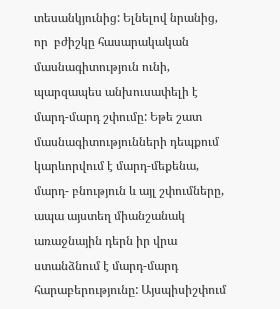տեսանկյունից: Ելնելով նրանից, որ  բժիշկը հասարակական մասնագիտություն ունի, պարզապես անխուսափելի է մարդ-մարդ շփումը: Եթե շատ մասնագիտությունների դեպքում կարևորվում է մարդ-մեքենա, մարդ- բնություն և այլ շփումները, ապա այստեղ միանշանակ առաջնային դերն իր վրա ստանձնում է մարդ-մարդ հարաբերությունը: Այսպիսիշփում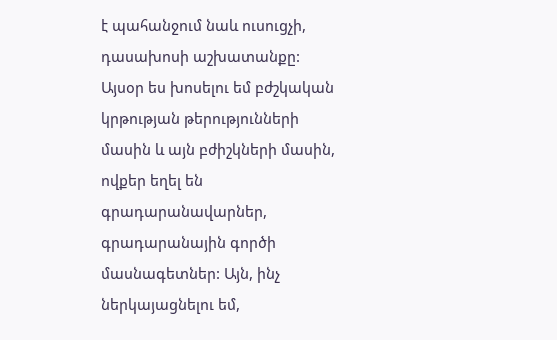է պահանջում նաև ուսուցչի, դասախոսի աշխատանքը: Այսօր ես խոսելու եմ բժշկական կրթության թերությունների մասին և այն բժիշկների մասին, ովքեր եղել են գրադարանավարներ, գրադարանային գործի մասնագետներ: Այն, ինչ ներկայացնելու եմ,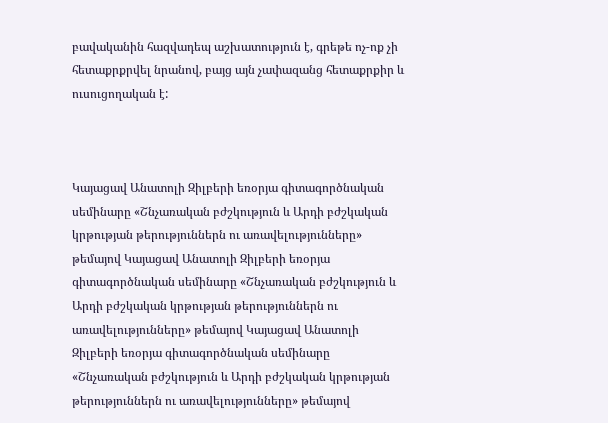բավականին հազվադեպ աշխատություն է, գրեթե ոչ-ոք չի հետաքրքրվել նրանով, բայց այն չափազանց հետաքրքիր և  ուսուցողական է:



Կայացավ Անատոլի Զիլբերի եռօրյա գիտագործնական սեմինարը «Շնչառական բժշկություն և Արդի բժշկական կրթության թերություններն ու առավելությունները» թեմայով Կայացավ Անատոլի Զիլբերի եռօրյա գիտագործնական սեմինարը «Շնչառական բժշկություն և Արդի բժշկական կրթության թերություններն ու առավելությունները» թեմայով Կայացավ Անատոլի Զիլբերի եռօրյա գիտագործնական սեմինարը «Շնչառական բժշկություն և Արդի բժշկական կրթության թերություններն ու առավելությունները» թեմայով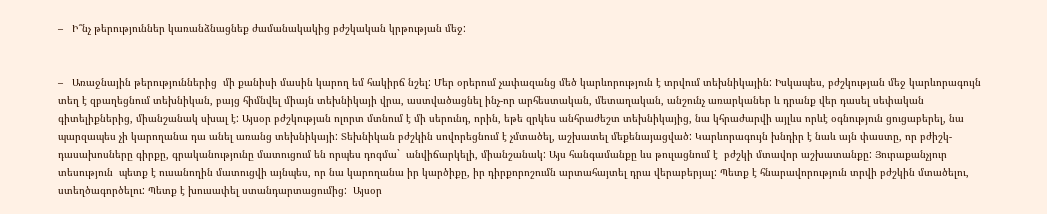–   Ի՞նչ թերություններ կառանձնացնեք ժամանակակից բժշկական կրթության մեջ:


–   Առաջնային թերություններից  մի քանիսի մասին կարող եմ հակիրճ նշել: Մեր օրերում չափազանց մեծ կարևորություն է տրվում տեխնիկային: Իսկապես, բժշկության մեջ կարևորագույն տեղ է զբաղեցնում տեխնիկան, բայց հիմնվել միայն տեխնիկայի վրա, աստվածացնել ինչ-որ արհեստական, մետաղական, անշունչ առարկաներ և դրանք վեր դասել սեփական գիտելիքներից, միանշանակ սխալ է: Այսօր բժշկության ոլորտ մտնում է մի սերունդ, որին, եթե զրկես անհրաժեշտ տեխնիկայից, նա կհրաժարվի այլևս որևէ օգնություն ցուցաբերել, նա պարզապես չի կարողանա դա անել առանց տեխնիկայի: Տեխնիկան բժշկին սովորեցնում է չմտածել, աշխատել մեքենայացված: Կարևորագույն խնդիր է նաև այն փաստը, որ բժիշկ-դասախոսները գիրքը, գրականությունը մատուցում են որպես դոգմա`  անվիճարկելի, միանշանակ: Այս հանգամանքը ևս թուլացնում է  բժշկի մտավոր աշխատանքը: Յուրաքանչյուր տեսություն  պետք է ուսանողին մատուցվի այնպես, որ նա կարողանա իր կարծիքը, իր դիրքորոշումն արտահայտել դրա վերաբերյալ: Պետք է հնարավորություն տրվի բժշկին մտածելու,  ստեղծագործելու: Պետք է խուսափել ստանդարտացումից:  Այսօր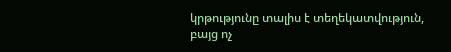կրթությունը տալիս է տեղեկատվություն, բայց ոչ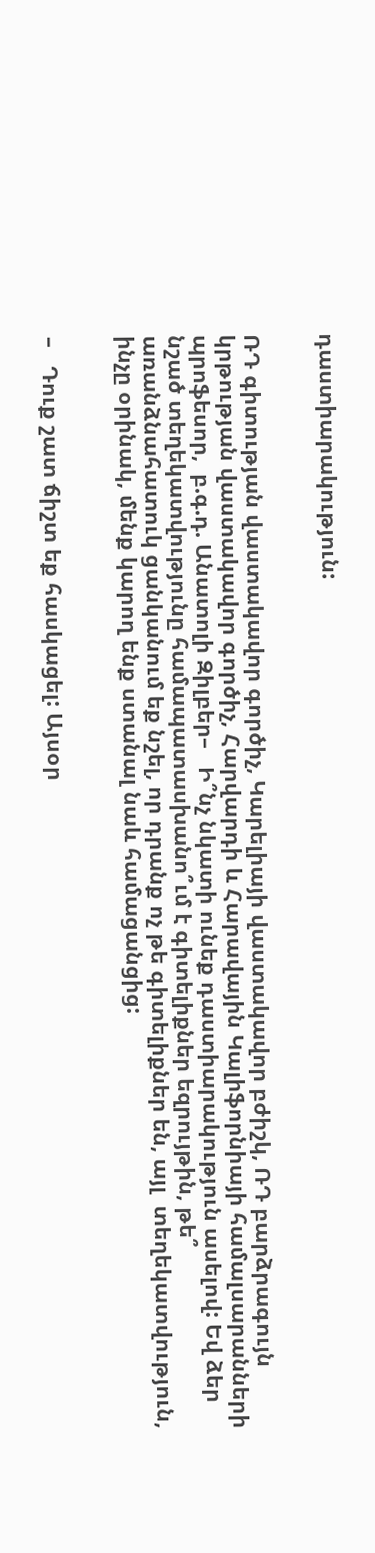դաստիարակություն:


ՌԴ գիտության վաստակավոր գործիչ, Կարելիայի վաստակավոր բժիշկ, ՌԴ բարձրագույն կրթության վաստակավոր գործիչ, Հարվարդի և Հարավային Կալիֆորնիայի համալսարանների պրոֆեսոր,  բ.գ.դ. Անատոլի Զիլբեր–   Ի՞նչ նկատի ունեք դաստիարակություն ասելով: Եվ ձեր նշած տեղեկատվությունը համապատասխանո՞ւմ է գիտելիքներ եզրույթին, թե՞ առանձնահատուկ ցանկանում եք նշել, որ դրանք ոչ թե գիտելիքներ են, այլ  տեղեկատվություն, ինչը օրինակ, մենք կարող ենք ստանալ նաև համացանցից:


–   Դուք շատ ճիշտ եք հասկացել: Այսօր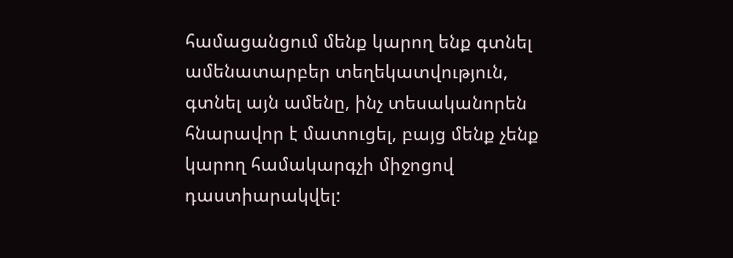համացանցում մենք կարող ենք գտնել ամենատարբեր տեղեկատվություն, գտնել այն ամենը, ինչ տեսականորեն հնարավոր է մատուցել, բայց մենք չենք կարող համակարգչի միջոցով դաստիարակվել: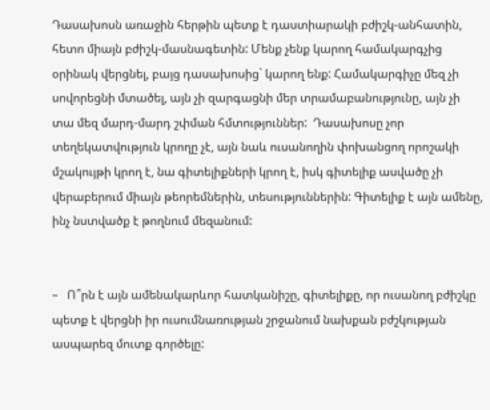Դասախոսն առաջին հերթին պետք է դաստիարակի բժիշկ-անհատին, հետո միայն բժիշկ-մասնագետին: Մենք չենք կարող համակարգչից օրինակ վերցնել, բայց դասախոսից` կարող ենք: Համակարգիչը մեզ չի սովորեցնի մտածել, այն չի զարգացնի մեր տրամաբանությունը, այն չի տա մեզ մարդ-մարդ շփման հմտություններ:  Դասախոսը չոր տեղեկատվություն կրողը չէ, այն նաև ուսանողին փոխանցող որոշակի մշակույթի կրող է, նա գիտելիքների կրող է, իսկ գիտելիք ասվածը չի վերաբերում միայն թեորեմներին, տեսություններին: Գիտելիք է այն ամենը, ինչ նստվածք է թողնում մեզանում:


–   Ո՞րն է այն ամենակարևոր հատկանիշը, գիտելիքը, որ ուսանող բժիշկը պետք է վերցնի իր ուսումնառության շրջանում նախքան բժշկության ասպարեզ մուտք գործելը: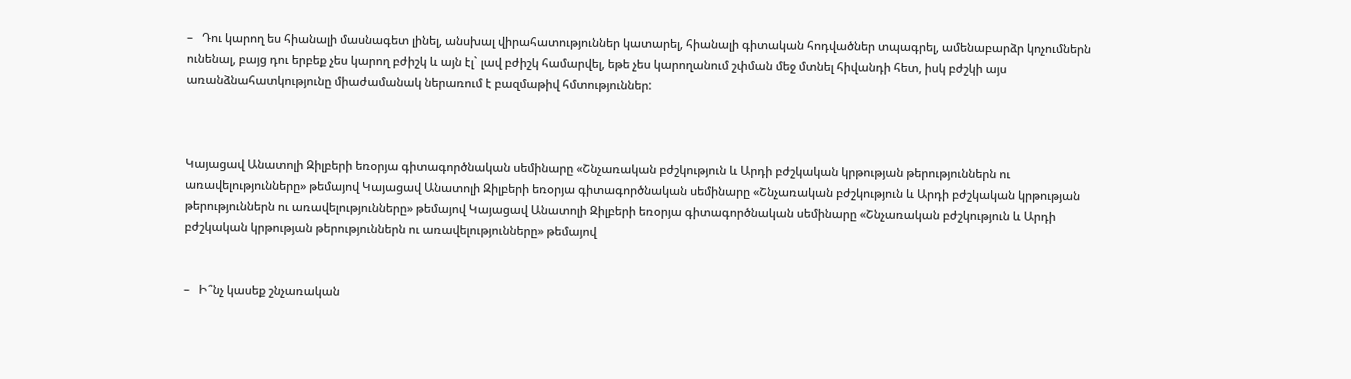–   Դու կարող ես հիանալի մասնագետ լինել, անսխալ վիրահատություններ կատարել, հիանալի գիտական հոդվածներ տպագրել, ամենաբարձր կոչումներն ունենալ, բայց դու երբեք չես կարող բժիշկ և այն էլ` լավ բժիշկ համարվել, եթե չես կարողանում շփման մեջ մտնել հիվանդի հետ, իսկ բժշկի այս առանձնահատկությունը միաժամանակ ներառում է բազմաթիվ հմտություններ:



Կայացավ Անատոլի Զիլբերի եռօրյա գիտագործնական սեմինարը «Շնչառական բժշկություն և Արդի բժշկական կրթության թերություններն ու առավելությունները» թեմայով Կայացավ Անատոլի Զիլբերի եռօրյա գիտագործնական սեմինարը «Շնչառական բժշկություն և Արդի բժշկական կրթության թերություններն ու առավելությունները» թեմայով Կայացավ Անատոլի Զիլբերի եռօրյա գիտագործնական սեմինարը «Շնչառական բժշկություն և Արդի բժշկական կրթության թերություններն ու առավելությունները» թեմայով


–   Ի՞նչ կասեք շնչառական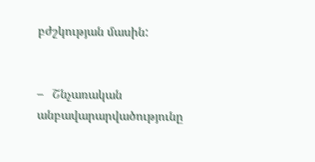բժշկության մասին:


–   Շնչառական անբավարարվածությունը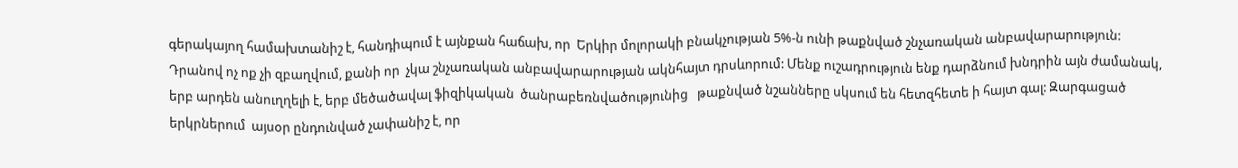գերակայող համախտանիշ է, հանդիպում է այնքան հաճախ, որ  Երկիր մոլորակի բնակչության 5%-ն ունի թաքնված շնչառական անբավարարություն: Դրանով ոչ ոք չի զբաղվում, քանի որ  չկա շնչառական անբավարարության ակնհայտ դրսևորում: Մենք ուշադրություն ենք դարձնում խնդրին այն ժամանակ, երբ արդեն անուղղելի է, երբ մեծածավալ ֆիզիկական  ծանրաբեռնվածությունից   թաքնված նշանները սկսում են հետզհետե ի հայտ գալ: Զարգացած երկրներում  այսօր ընդունված չափանիշ է, որ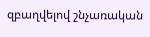զբաղվելով շնչառական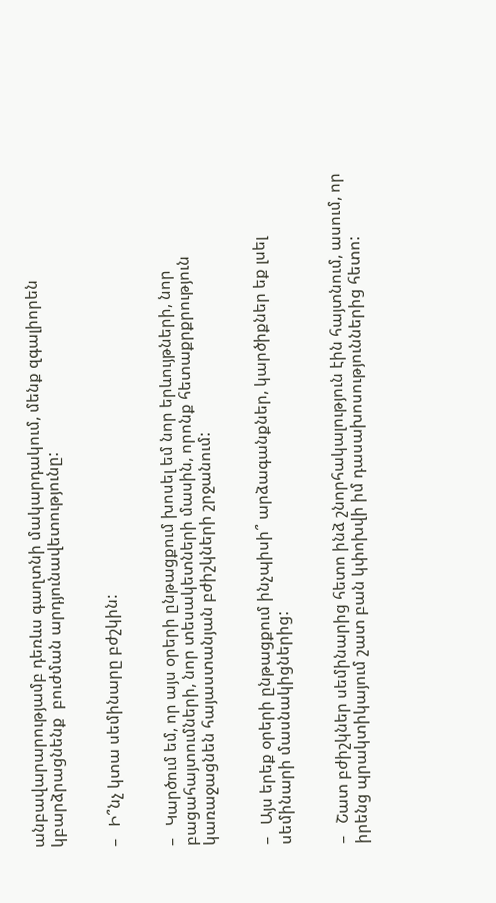անբավարարությամբ դեռևս գաղտնի մակարդակում, մենք զգալիորեն  կբարձրացնենք  բուժման արդյունավետությունը:


–   Ի՞նչ կտա սեմինարը բժշկին:


–   Կարծում եմ, որ այս օրերի ընթացքում խոսել եմ նոր երևույթների, նոր բացահայտումների, նոր տեսակետների մասին, որոնք հետաքրքրություն կառաջացնեն հայաստանյան բժիշկների շրջանում:


–   Այս երեք օրերի ընթացքում ինչպիսի՞ արձագանքներ, կարծիքներ եք լսել սեմինարի մասնակիցներից:


–   Շատ բժիշկներ սեմինարից հետո ինձ շնորհակալություն էին հայտնում, ասում, որ  իրենց պրակտիկայում շատ բան կփոխվի իմ դասախոսություններից հետո: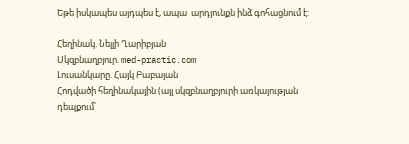Եթե իսկապես այդպես է, ապա  արդյունքն ինձ գոհացնում է:

Հեղինակ. Նելլի Ղարիբյան
Սկզբնաղբյուր. med-practic.com
Լուսանկարը. Հայկ Բաբայան
Հոդվածի հեղինակային (այլ սկզբնաղբյուրի առկայության դեպքում՝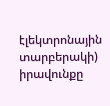էլեկտրոնային տարբերակի) իրավունքը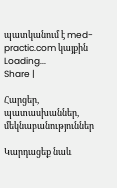պատկանում է med-practic.com կայքին
Loading...
Share |

Հարցեր, պատասխաններ, մեկնաբանություններ

Կարդացեք նաև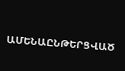ԱՄԵՆԱԸՆԹԵՐՑՎԱԾ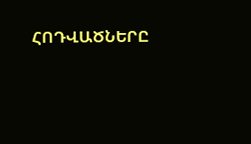ՀՈԴՎԱԾՆԵՐԸ